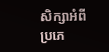សិក្សាអំពីប្រភេ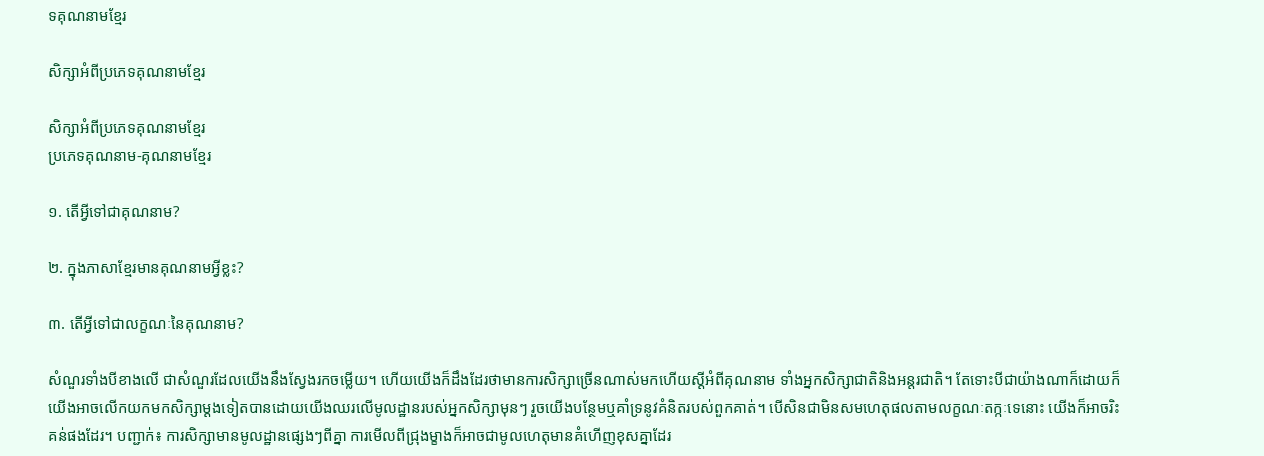ទគុណនាមខ្មែរ

សិក្សាអំពីប្រភេទគុណនាមខ្មែរ

សិក្សាអំពីប្រភេទគុណនាមខ្មែរ
ប្រភេទគុណនាម-គុណនាមខ្មែរ

១. តើអ្វីទៅជាគុណនាម?

២. ក្នុងភាសាខ្មែរមានគុណនាមអ្វីខ្លះ?

៣. តើអ្វីទៅជាលក្ខណៈនៃគុណនាម?

សំណួរទាំងបីខាងលើ ជាសំណួរដែលយើងនឹងស្វែងរកចម្លើយ។ ហើយយើងក៏ដឹងដែរថាមានការសិក្សាច្រើនណាស់មកហើយស្ដីអំពីគុណនាម ទាំងអ្នកសិក្សាជាតិនិងអន្តរជាតិ។ តែទោះបីជាយ៉ាងណាក៏ដោយក៏យើងអាចលើកយកមកសិក្សាម្ដងទៀតបានដោយយើងឈរលើមូលដ្ឋានរបស់អ្នកសិក្សាមុនៗ រួចយើងបន្ថែមឬគាំទ្រនូវគំនិតរបស់ពួកគាត់។ បើសិនជាមិនសមហេតុផលតាមលក្ខណៈតក្កៈទេនោះ យើងក៏អាចរិះគន់ផងដែរ។ បញ្ជាក់៖ ការសិក្សាមានមូលដ្ឋានផ្សេងៗពីគ្នា ការមើលពីជ្រុងម្ខាងក៏អាចជាមូលហេតុមានគំហើញខុសគ្នាដែរ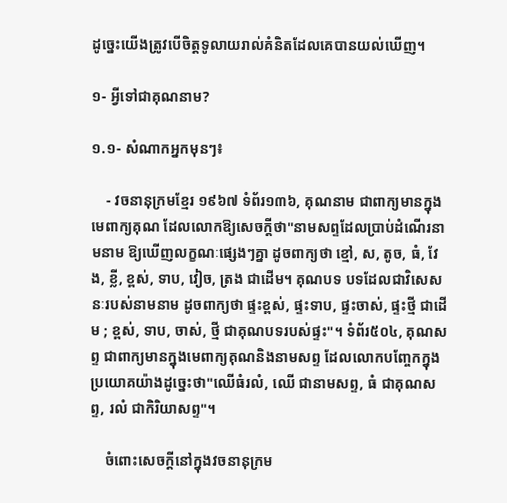ដូច្នេះយើងត្រូវបើចិត្តទូលាយរាល់គំនិតដែលគេបានយល់ឃើញ។

១- អ្វីទៅជាគុណនាម?

១.១- សំណាកអ្នកមុនៗ៖

    - វចនានុក្រមខ្មែរ ១៩៦៧ ទំព័រ១៣៦, គុណនាម ជាពាក្យមានក្នុងមេពាក្យគុណ ដែលលោកឱ្យសេចក្ដីថា"នាមសព្ទដែលប្រាប់ដំណើរនាមនាម ឱ្យឃើញលក្ខណៈផ្សេងៗគ្នា ដូចពាក្យថា ខ្មៅ, ស, តូច, ធំ, វែង, ខ្លី, ខ្ពស់, ទាប, វៀច, ត្រង ជាដើម។ គុណបទ បទដែលជាវិសេសនៈរបស់នាមនាម ដូចពាក្យថា ផ្ទះខ្ពស់, ផ្ទះទាប, ផ្ទះចាស់, ផ្ទះថ្មី ជាដើម ; ខ្ពស់, ទាប, ចាស់, ថ្មី ជាគុណបទរបស់ផ្ទះ"។ ទំព័រ៥០៤, គុណសព្ទ ជាពាក្យមានក្នុងមេពាក្យគុណនិងនាមសព្ទ ដែលលោកបញ្ចែកក្នុងប្រយោគយ៉ាងដូច្នេះថា"ឈើធំរលំ, ឈើ ជានាមសព្ទ, ធំ ជាគុណសព្ទ, រលំ ជាកិរិយាសព្ទ"។

    ចំពោះសេចក្ដីនៅក្នុងវចនានុក្រម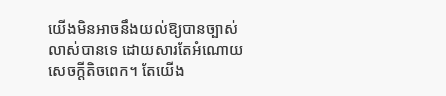យើងមិនអាចនឹងយល់ឱ្យបានច្បាស់លាស់បានទេ ដោយសារតែអំណោយសេចក្ដីតិចពេក។ តែយើង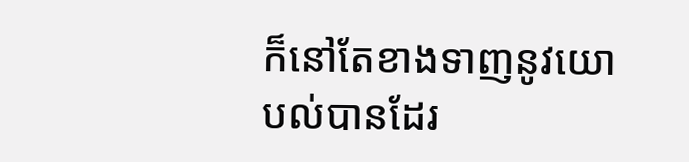ក៏នៅតែខាងទាញនូវយោបល់បានដែរ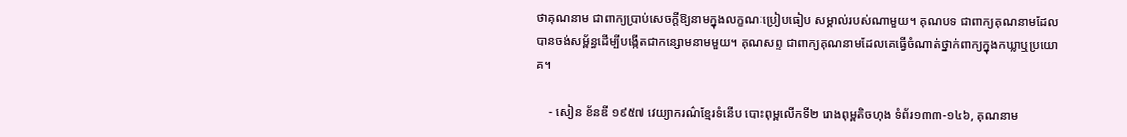ថាគុណនាម ជាពាក្យប្រាប់សេចក្ដីឱ្យនាមក្នុងលក្ខណៈប្រៀបធៀប សម្គាល់របស់ណាមួយ។ គុណបទ ជាពាក្យគុណនាមដែលបានចង់សម្ព័ន្ធដើម្បីបង្កើតជាកន្សោមនាមមួយ។ គុណសព្ទ ជាពាក្យគុណនាមដែលគេធ្វើចំណាត់ថ្នាក់ពាក្យក្នុងកឃ្លាឬប្រយោគ។

    - សៀន ខ័នឌី ១៩៥៧ វេយ្យាករណ៌ខ្មែរទំនើប បោះពុម្ពលើកទី២ រោងពុម្ពតិចហុង ទំព័រ១៣៣-១៤៦, គុណនាម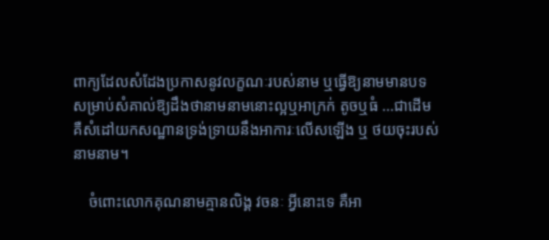ពាក្យដែលសំដែងប្រកាសនូវលក្ខណៈរបស់នាម ឬធ្វើឱ្យនាមមានបទ សម្រាប់សំគាល់ឱ្យដឹងថានាមនាមនោះល្អឬអាក្រក់ តូចឬធំ ...ជាដើម គឺសំដៅយកសណ្ឋានទ្រង់ទ្រាយនឹងអាការៈលើសឡើង ឬ ថយចុះរបស់នាមនាម។

    ចំពោះលោកគុណនាមគ្មានលិង្គ វចនៈ អ្វីនោះទេ គឺអា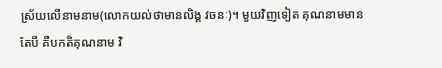ស្រ័យលើនាមនាម(លោកយល់ថាមានលិង្គ វចនៈ)។ មួយវិញទៀត គុណនាមមានតែបី គឺបកតិគុណនាម វិ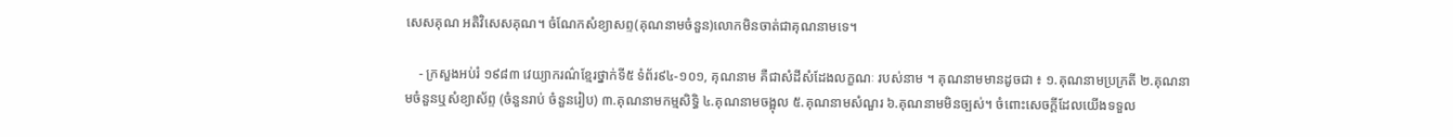សេសគុណ អតិវិសេសគុណ។ ចំណែកសំខ្យាសព្ទ(គុណនាមចំនួន)លោកមិនចាត់ជាគុណនាមទេ។

    - ក្រសួងអប់រំ ១៩៨៣ វេយ្យាករណ៌ខ្មែរថ្នាក់ទី៥ ទំព័រ៩៤-១០១, គុណនាម គឺជាសំដីសំដែងលក្ខណៈ របស់នាម ។ គុណនាមមានដូចជា ៖ ១.គុណនាមប្រក្រតី ២.គុណនាមចំនួនឬសំខ្យាស័ព្ទ (ចំនួនរាប់ ចំនួនរៀប) ៣.គុណនាមកម្មសិទ្ធិ ៤.គុណនាមចង្អុល ៥.គុណនាមសំណួរ ៦.គុណនាមមិនច្បស់។ ចំពោះសេចក្ដីដែលយើងទទួល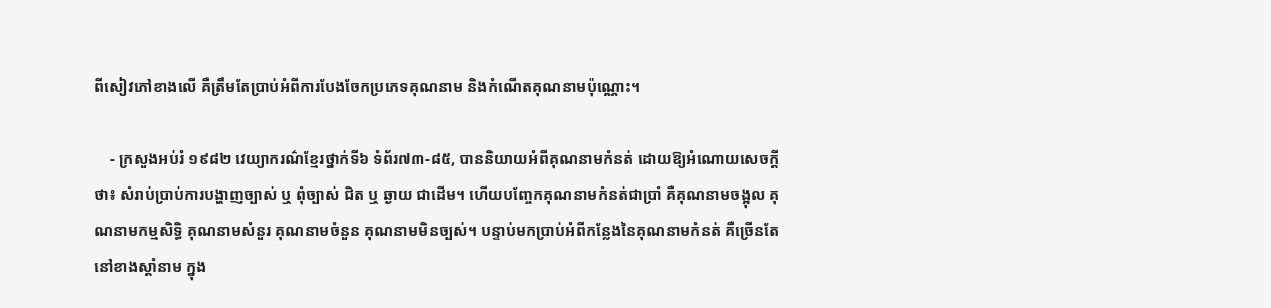ពីសៀវភៅខាងលើ គឺត្រឹមតែប្រាប់អំពីការបែងចែកប្រភេទគុណនាម និងកំណើតគុណនាមប៉ុណ្ណោះ។

    - ក្រសួងអប់រំ ១៩៨២ វេយ្យាករណ៌ខ្មែរថ្នាក់ទី៦ ទំព័រ៧៣-៨៥, បាននិយាយអំពីគុណនាមកំនត់ ដោយឱ្យអំណោយសេចក្ដីថា៖ សំរាប់ប្រាប់ការបង្ហាញច្បាស់ ឬ ពុំច្បាស់ ជិត ឬ ឆ្ងាយ ជាដើម។ ហើយបញ្ចែកគុណនាមកំនត់ជាប្រាំ គឺគុណនាមចង្អុល គុណនាមកម្មសិទ្ធិ គុណនាមសំនួរ គុណនាមចំនួន គុណនាមមិនច្បស់។ បន្ទាប់មកប្រាប់អំពីកន្លែងនៃគុណនាមកំនត់ គឺច្រើនតែនៅខាងស្ដាំនាម ក្នុង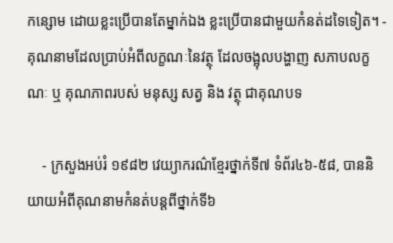កន្សោម ដោយខ្លះប្រើបានតែម្នាក់ឯង ខ្លះប្រើបានជាមួយកំនត់ដទៃទៀត។ - គុណនាមដែលប្រាប់អំពីលក្ខណៈនៃវត្ថុ ដែលចង្អុលបង្ហាញ សភាបលក្ខណៈ ឬ គុណភាពរបស់ មនុស្ស សត្វ និង វត្ថុ ជាគុណបទ

    - ក្រសួងអប់រំ ១៩៨២ វេយ្យាករណ៌ខ្មែរថ្នាក់ទី៧ ទំព័រ៤៦-៥៨, បាននិយាយអំពីគុណនាមកំនត់បន្តពីថ្នាក់ទី៦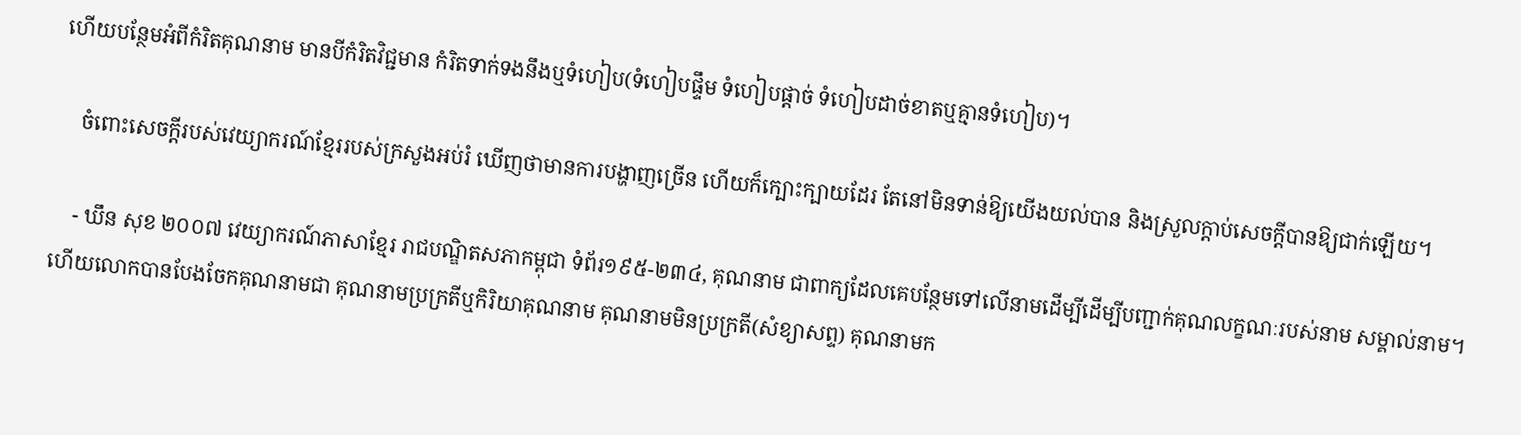ហើយបន្ថែមអំពីកំរិតគុណនាម មានបីកំរិតវិជ្ជមាន កំរិតទាក់ទងនឹងឬទំហៀប(ទំហៀបផ្ទឹម ទំហៀបផ្ដាច់ ទំហៀបដាច់ខាតឬគ្មានទំហៀប)។

    ចំពោះសេចក្ដីរបស់វេយ្យាករណ៍ខ្មែររបស់ក្រសួងអប់រំ ឃើញថាមានការបង្ហាញច្រើន ហើយក៏ក្បោះក្បាយដែរ តែនៅមិនទាន់ឱ្យយើងយល់បាន និងស្រួលក្ដាប់សេចក្ដីបានឱ្យជាក់ឡើយ។

    - ឃឹន សុខ ២០០៧ វេយ្យាករណ៍ភាសាខ្មែរ រាជបណ្ឌិតសភាកម្ពុជា ទំព័រ១៩៥-២៣៤, គុណនាម ជាពាក្យដែលគេបន្ថែមទៅលើនាមដើម្បីដើម្បីបញ្ជាក់គុណលក្ខណៈរបស់នាម សម្គាល់នាម។ ហើយលោកបានបែងចែកគុណនាមជា គុណនាមប្រក្រតីឬកិរិយាគុណនាម គុណនាមមិនប្រក្រតី(សំខ្យាសព្ទ) គុណនាមក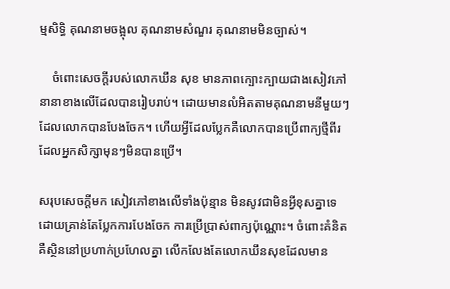ម្មសិទ្ធិ គុណនាមចង្អុល គុណនាមសំណួរ គុណនាមមិនច្បាស់។

    ចំពោះសេចក្ដីរបស់លោកឃឹន សុខ មានភាពក្បោះក្បាយជាងសៀវភៅនានាខាងលើដែលបានរៀបរាប់។ ដោយមានលំអិតតាមគុណនាមនីមួយៗដែលលោកបានបែងចែក។ ហើយអ្វីដែលប្លែកគឺលោកបានប្រើពាក្យថ្មីពីរដែលអ្នកសិក្សាមុនៗមិនបានប្រើ។

សរុបសេចក្ដីមក សៀវភៅខាងលើទាំងប៉ុន្មាន មិនសូវជាមិនអ្វីខុសគ្នាទេ ដោយគ្រាន់តែប្លែកការបែងចែក ការប្រើប្រាស់ពាក្យប៉ុណ្ណោះ។ ចំពោះគំនិតគឺស្ថិននៅប្រហាក់ប្រហែលគ្នា លើកលែងតែលោកឃឹនសុខដែលមាន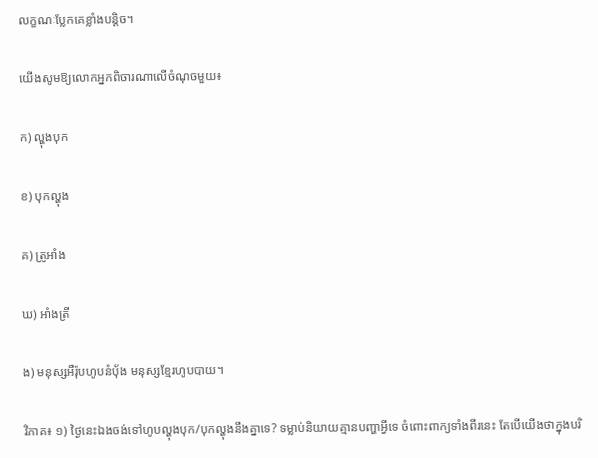លក្ខណៈប្លែកគេខ្លាំងបន្តិច។

យើងសូមឱ្យលោកអ្នកពិចារណាលើចំណុចមួយ៖

ក) ល្ហុងបុក

ខ) បុកល្ហុង

គ) ត្រូអាំង

ឃ) អាំងត្រី

ង) មនុស្សអឺរ៉ុបហូបនំប៉័ង មនុស្សខ្មែរហូបបាយ។

វិភាគ៖ ១) ថ្ងៃនេះឯងចង់ទៅហូបល្ហុងបុក/បុកល្ហុងនឹងគ្នាទេ? ទម្លាប់និយាយគ្មានបញ្ហាអ្វីទេ ចំពោះពាក្យទាំងពីរនេះ តែបើយើងថាក្នុងបរិ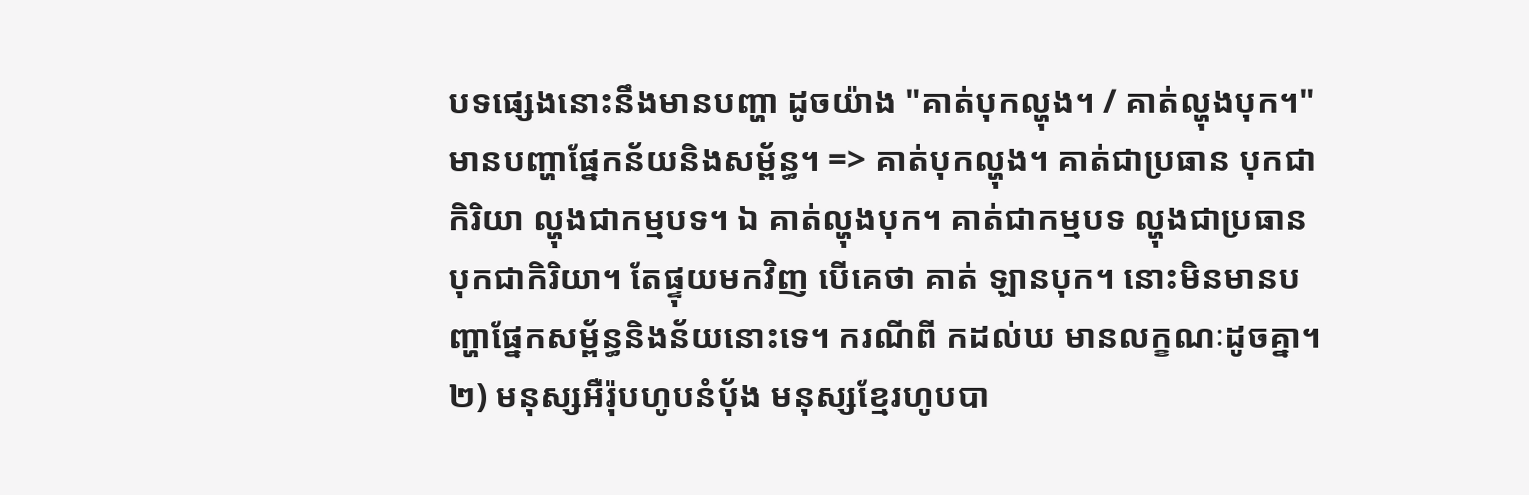បទផ្សេងនោះនឹងមានបញ្ហា ដូចយ៉ាង "គាត់បុកល្ហុង។ / គាត់ល្ហុងបុក។" មានបញ្ហាផ្នែកន័យនិងសម្ព័ន្ធ។ => គាត់បុកល្ហុង។ គាត់ជាប្រធាន បុកជាកិរិយា ល្ហុងជាកម្មបទ។ ឯ គាត់ល្ហុងបុក។ គាត់ជាកម្មបទ ល្ហុងជាប្រធាន បុកជាកិរិយា។ តែផ្ទុយមកវិញ បើគេថា គាត់ ឡានបុក។ នោះមិនមានបញ្ហាផ្នែកសម្ព័ន្ធនិងន័យនោះទេ។ ករណីពី កដល់ឃ មានលក្ខណៈដូចគ្នា។ ២) មនុស្សអឺរ៉ុបហូបនំប៉័ង មនុស្សខ្មែរហូបបា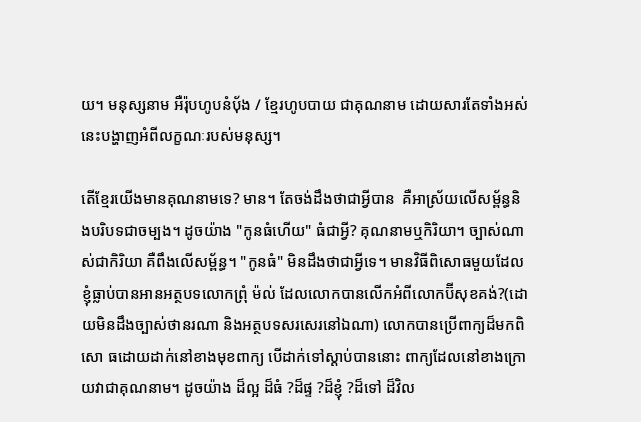យ។ មនុស្សនាម អឺរ៉ុបហូបនំប៉័ង / ខ្មែរហូបបាយ ជាគុណនាម ដោយសារតែទាំងអស់នេះបង្ហាញអំពីលក្ខណៈរបស់មនុស្ស។

តើខ្មែរយើងមានគុណនាមទេ? មាន។ តែចង់ដឹងថាជាអ្វីបាន  គឺអាស្រ័យលើសម្ព័ន្ធនិងបរិបទជាចម្បង។ ដូចយ៉ាង "កូនធំហើយ" ធំជាអ្វី? គុណនាមឬកិរិយា។ ច្បាស់ណាស់ជាកិរិយា គឺពឹងលើសម្ព័ន្ធ។ "កូនធំ" មិនដឹងថាជាអ្វីទេ។ មានវិធីពិសោធមួយដែលខ្ញុំធ្លាប់បានអានអត្ថបទលោកព្រុំ ម៉ល់ ដែលលោកបានលើកអំពីលោកប៊ីសុខគង់?(ដោយមិនដឹងច្បាស់ថានរណា និងអត្ថបទសរសេរនៅឯណា) លោកបានប្រើពាក្យដ៏មកពិសោ ធដោយដាក់នៅខាងមុខពាក្យ បើដាក់ទៅស្ដាប់បាននោះ ពាក្យដែលនៅខាងក្រោយវាជាគុណនាម។ ដូចយ៉ាង ដ៏ល្អ ដ៏ធំ ?ដ៏ផ្ទ ?ដ៏ខ្ញុំ ?ដ៏ទៅ ដ៏វិល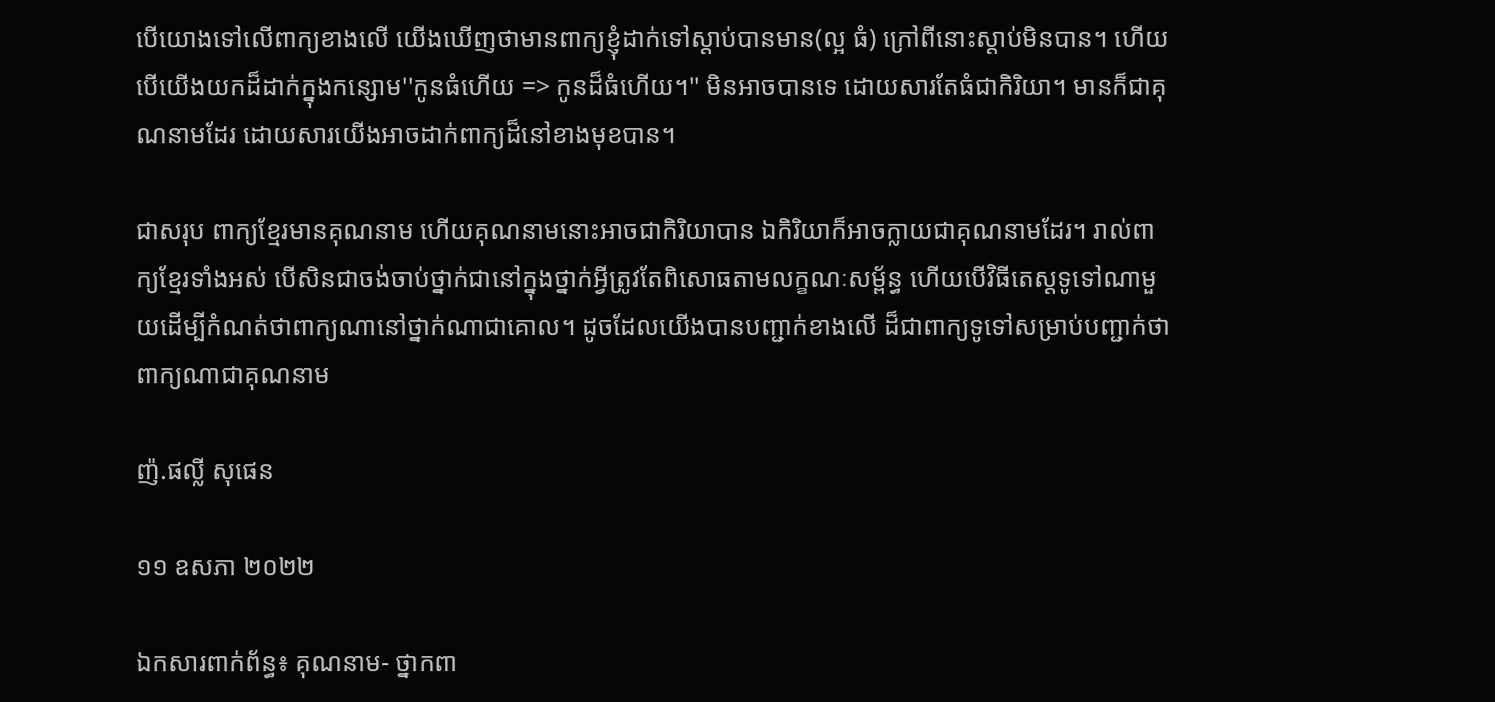បើយោងទៅលើពាក្យខាងលើ យើងឃើញថាមានពាក្យខ្ញុំដាក់ទៅស្ដាប់បានមាន(ល្អ ធំ) ក្រៅពីនោះស្ដាប់មិនបាន។ ហើយបើយើងយកដ៏ដាក់ក្នុងកន្សោម''កូនធំហើយ => កូនដ៏ធំហើយ។'' មិនអាចបានទេ ដោយសារតែធំជាកិរិយា។ មានក៏ជាគុណនាមដែរ ដោយសារយើងអាចដាក់ពាក្យដ៏នៅខាងមុខបាន។

ជាសរុប ពាក្យខ្មែរមានគុណនាម ហើយគុណនាមនោះអាចជាកិរិយាបាន ឯកិរិយាក៏អាចក្លាយជាគុណនាមដែរ។ រាល់ពាក្យខ្មែរទាំងអស់ បើសិនជាចង់ចាប់ថ្នាក់ជានៅក្នុងថ្នាក់អ្វីត្រូវតែពិសោធតាមលក្ខណៈសម្ព័ន្ធ ហើយបើវិធីតេស្តទូទៅណាមួយដើម្បីកំណត់ថាពាក្យណានៅថ្នាក់ណាជាគោល។ ដូចដែលយើងបានបញ្ជាក់ខាងលើ ដ៏ជាពាក្យទូទៅសម្រាប់បញ្ជាក់ថាពាក្យណាជាគុណនាម

ញ៉.ផល្លី សុផេន

១១ ឧសភា ២០២២

ឯកសារពាក់ព័ន្ធ៖ គុណនាម- ថ្នាកពា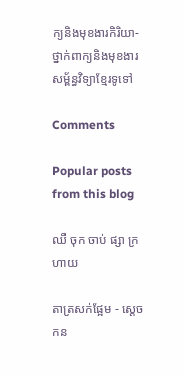ក្យនិងមុខងារកិរិយា-ថ្នាក់ពាក្យនិងមុខងារសម្ព័ន្ធវិទ្យាខ្មែរទូទៅ

Comments

Popular posts from this blog

ឈឺ ចុក ចាប់ ផ្សា ក្រហាយ

តាត្រសក់ផ្អែម - ស្ដេចកន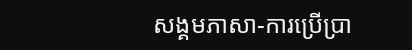សង្គមភាសា-ការប្រើប្រា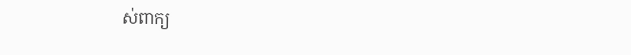ស់ពាក្យ